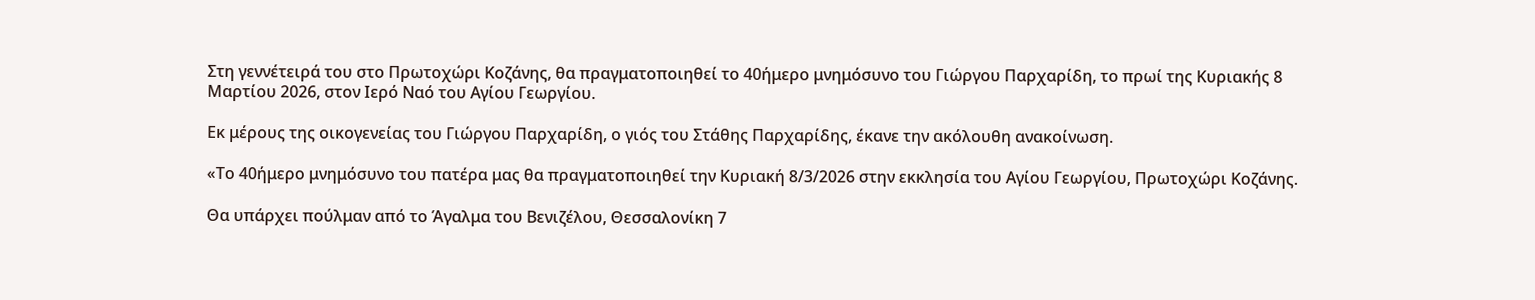Στη γεννέτειρά του στο Πρωτοχώρι Κοζάνης, θα πραγματοποιηθεί το 40ήμερο μνημόσυνο του Γιώργου Παρχαρίδη, το πρωί της Κυριακής 8 Μαρτίου 2026, στον Ιερό Ναό του Αγίου Γεωργίου.

Εκ μέρους της οικογενείας του Γιώργου Παρχαρίδη, ο γιός του Στάθης Παρχαρίδης, έκανε την ακόλουθη ανακοίνωση.

«Το 40ήμερο μνημόσυνο του πατέρα μας θα πραγματοποιηθεί την Κυριακή 8/3/2026 στην εκκλησία του Αγίου Γεωργίου, Πρωτοχώρι Κοζάνης.

Θα υπάρχει πούλμαν από το Άγαλμα του Βενιζέλου, Θεσσαλονίκη 7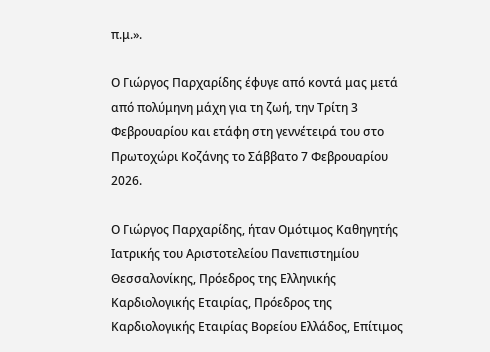π.μ.».

Ο Γιώργος Παρχαρίδης έφυγε από κοντά μας μετά από πολύμηνη μάχη για τη ζωή, την Τρίτη 3 Φεβρουαρίου και ετάφη στη γεννέτειρά του στο Πρωτοχώρι Κοζάνης το Σάββατο 7 Φεβρουαρίου 2026.

Ο Γιώργος Παρχαρίδης, ήταν Ομότιμος Καθηγητής Ιατρικής του Αριστοτελείου Πανεπιστημίου Θεσσαλονίκης, Πρόεδρος της Ελληνικής Καρδιολογικής Εταιρίας, Πρόεδρος της Καρδιολογικής Εταιρίας Βορείου Ελλάδος, Επίτιμος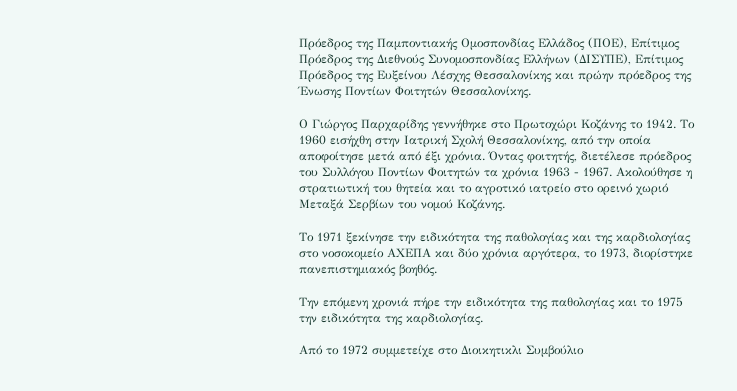Πρόεδρος της Παμποντιακής Ομοσπονδίας Ελλάδος (ΠΟΕ), Επίτιμος Πρόεδρος της Διεθνούς Συνομοσπονδίας Ελλήνων (ΔΙΣΥΠΕ), Επίτιμος Πρόεδρος της Ευξείνου Λέσχης Θεσσαλονίκης και πρώην πρόεδρος της Ένωσης Ποντίων Φοιτητών Θεσσαλονίκης.

Ο Γιώργος Παρχαρίδης γεννήθηκε στo Πρωτοχώρι Κοζάνης το 1942. Το 1960 εισήχθη στην Ιατρική Σχολή Θεσσαλονίκης, από την οποία αποφοίτησε μετά από έξι χρόνια. Όντας φοιτητής, διετέλεσε πρόεδρος του Συλλόγου Ποντίων Φοιτητών τα χρόνια 1963 - 1967. Ακολούθησε η στρατιωτική του θητεία και το αγροτικό ιατρείο στο ορεινό χωριό Μεταξά Σερβίων του νομού Κοζάνης.

Το 1971 ξεκίνησε την ειδικότητα της παθολογίας και της καρδιολογίας στο νοσοκομείο ΑΧΕΠΑ και δύο χρόνια αργότερα, το 1973, διορίστηκε πανεπιστημιακός βοηθός.

Την επόμενη χρονιά πήρε την ειδικότητα της παθολογίας και το 1975 την ειδικότητα της καρδιολογίας.

Από το 1972 συμμετείχε στο Διοικητικλι Συμβούλιο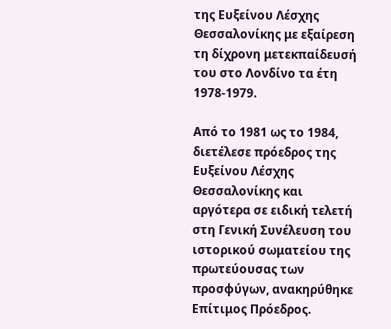της Ευξείνου Λέσχης Θεσσαλονίκης με εξαίρεση τη δίχρονη μετεκπαίδευσή του στο Λονδίνο τα έτη 1978-1979.

Από το 1981 ως το 1984, διετέλεσε πρόεδρος της Ευξείνου Λέσχης Θεσσαλονίκης και αργότερα σε ειδική τελετή στη Γενική Συνέλευση του ιστορικού σωματείου της πρωτεύουσας των προσφύγων, ανακηρύθηκε Επίτιμος Πρόεδρος.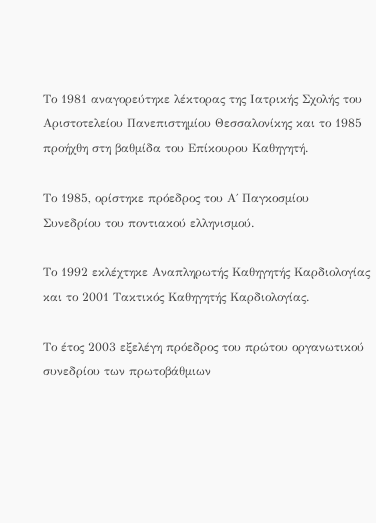Το 1981 αναγορεύτηκε λέκτορας της Ιατρικής Σχολής του Αριστοτελείου Πανεπιστημίου Θεσσαλονίκης και το 1985 προήχθη στη βαθμίδα του Επίκουρου Καθηγητή.

Το 1985, ορίστηκε πρόεδρος του Α΄ Παγκοσμίου Συνεδρίου του ποντιακού ελληνισμού.

Το 1992 εκλέχτηκε Αναπληρωτής Καθηγητής Καρδιολογίας και το 2001 Τακτικός Καθηγητής Καρδιολογίας.

Το έτος 2003 εξελέγη πρόεδρος του πρώτου οργανωτικού συνεδρίου των πρωτοβάθμιων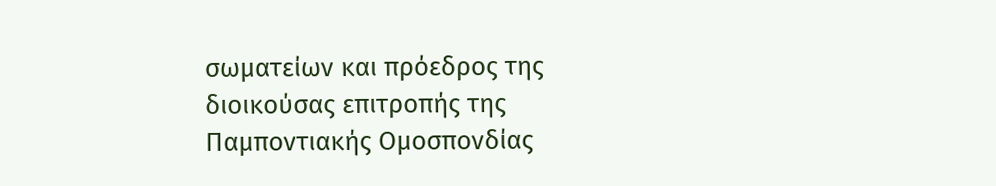σωματείων και πρόεδρος της διοικούσας επιτροπής της Παμποντιακής Ομοσπονδίας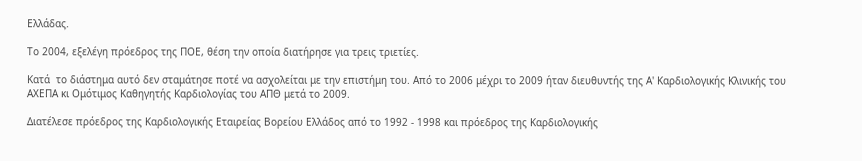Ελλάδας.

Το 2004, εξελέγη πρόεδρος της ΠΟΕ, θέση την οποία διατήρησε για τρεις τριετίες.

Κατά  το διάστημα αυτό δεν σταμάτησε ποτέ να ασχολείται με την επιστήμη του. Από το 2006 μέχρι το 2009 ήταν διευθυντής της Α' Καρδιολογικής Κλινικής του ΑΧΕΠΑ κι Ομότιμος Καθηγητής Καρδιολογίας του ΑΠΘ μετά το 2009.

Διατέλεσε πρόεδρος της Καρδιολογικής Εταιρείας Βορείου Ελλάδος από το 1992 - 1998 και πρόεδρος της Καρδιολογικής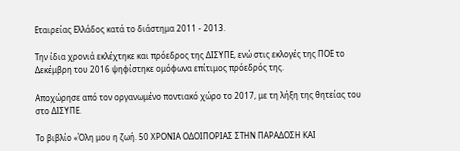Εταιρείας Ελλάδος κατά το διάστημα 2011 - 2013.

Την ίδια χρονιά εκλέχτηκε και πρόεδρος της ΔΙΣΥΠΕ, ενώ στις εκλογές της ΠΟΕ το Δεκέμβρη του 2016 ψηφίστηκε ομόφωνα επίτιμος πρόεδρός της.

Αποχώρησε από τον οργανωμένο ποντιακό χώρο το 2017, με τη λήξη της θητείας του στο ΔΙΣΥΠΕ.

Το βιβλίο «Όλη μου η ζωή. 50 ΧΡΟΝΙΑ ΟΔΟΙΠΟΡΙΑΣ ΣΤΗΝ ΠΑΡΑΔΟΣΗ ΚΑΙ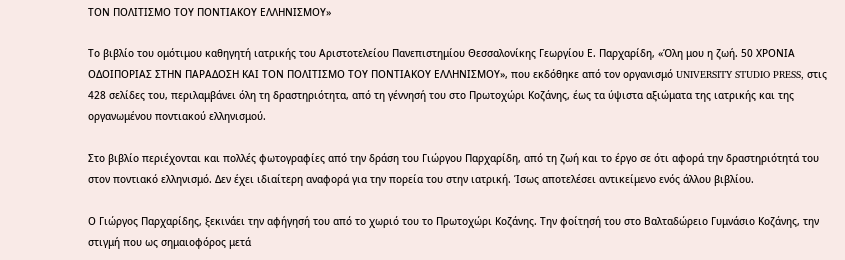ΤΟΝ ΠΟΛΙΤΙΣΜΟ ΤΟΥ ΠΟΝΤΙΑΚΟΥ ΕΛΛΗΝΙΣΜΟΥ»

Το βιβλίο του ομότιμου καθηγητή ιατρικής του Αριστοτελείου Πανεπιστημίου Θεσσαλονίκης Γεωργίου Ε. Παρχαρίδη, «Όλη μου η ζωή. 50 ΧΡΟΝΙΑ ΟΔΟΙΠΟΡΙΑΣ ΣΤΗΝ ΠΑΡΑΔΟΣΗ ΚΑΙ ΤΟΝ ΠΟΛΙΤΙΣΜΟ ΤΟΥ ΠΟΝΤΙΑΚΟΥ ΕΛΛΗΝΙΣΜΟΥ», που εκδόθηκε από τον οργανισμό UNIVERSITY STUDIO PRESS, στις 428 σελίδες του, περιλαμβάνει όλη τη δραστηριότητα, από τη γέννησή του στο Πρωτοχώρι Κοζάνης, έως τα ύψιστα αξιώματα της ιατρικής και της οργανωμένου ποντιακού ελληνισμού.

Στο βιβλίο περιέχονται και πολλές φωτογραφίες από την δράση του Γιώργου Παρχαρίδη, από τη ζωή και το έργο σε ότι αφορά την δραστηριότητά του στον ποντιακό ελληνισμό. Δεν έχει ιδιαίτερη αναφορά για την πορεία του στην ιατρική. Ίσως αποτελέσει αντικείμενο ενός άλλου βιβλίου.

Ο Γιώργος Παρχαρίδης, ξεκινάει την αφήγησή του από το χωριό του το Πρωτοχώρι Κοζάνης. Την φοίτησή του στο Βαλταδώρειο Γυμνάσιο Κοζάνης, την στιγμή που ως σημαιοφόρος μετά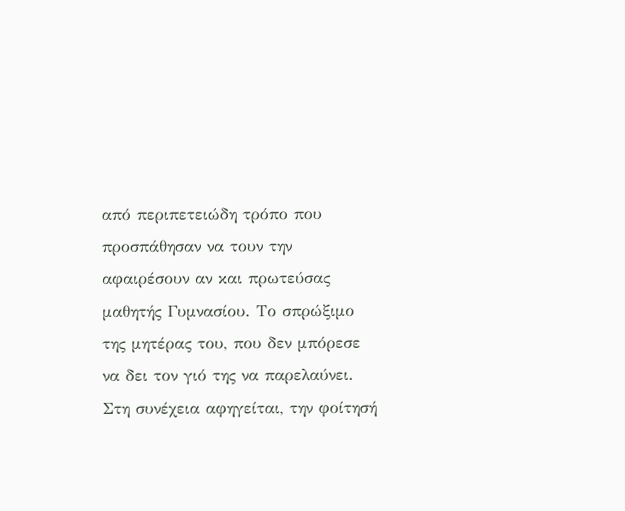από περιπετειώδη τρόπο που προσπάθησαν να τουν την αφαιρέσουν αν και πρωτεύσας μαθητής Γυμνασίου. Το σπρώξιμο της μητέρας του, που δεν μπόρεσε να δει τον γιό της να παρελαύνει. Στη συνέχεια αφηγείται, την φοίτησή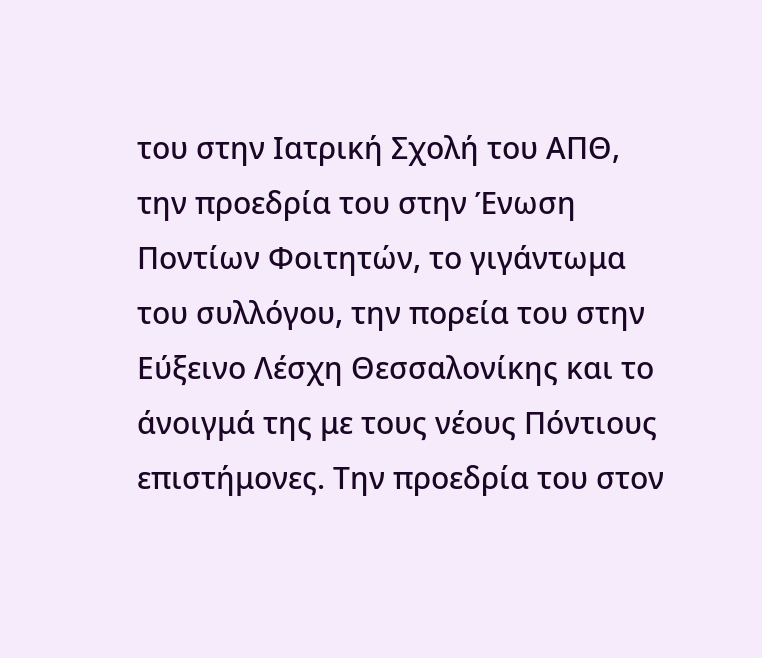του στην Ιατρική Σχολή του ΑΠΘ, την προεδρία του στην Ένωση Ποντίων Φοιτητών, το γιγάντωμα του συλλόγου, την πορεία του στην Εύξεινο Λέσχη Θεσσαλονίκης και το άνοιγμά της με τους νέους Πόντιους επιστήμονες. Την προεδρία του στον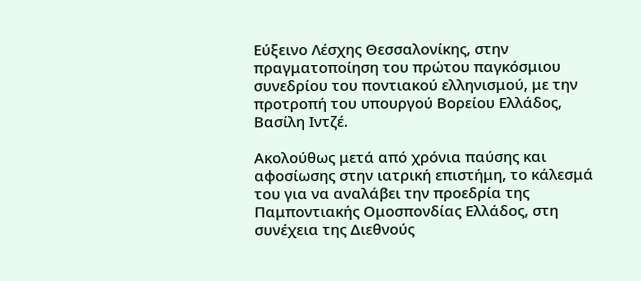Εύξεινο Λέσχης Θεσσαλονίκης, στην πραγματοποίηση του πρώτου παγκόσμιου συνεδρίου του ποντιακού ελληνισμού, με την προτροπή του υπουργού Βορείου Ελλάδος, Βασίλη Ιντζέ.

Ακολούθως μετά από χρόνια παύσης και αφοσίωσης στην ιατρική επιστήμη, το κάλεσμά του για να αναλάβει την προεδρία της Παμποντιακής Ομοσπονδίας Ελλάδος, στη συνέχεια της Διεθνούς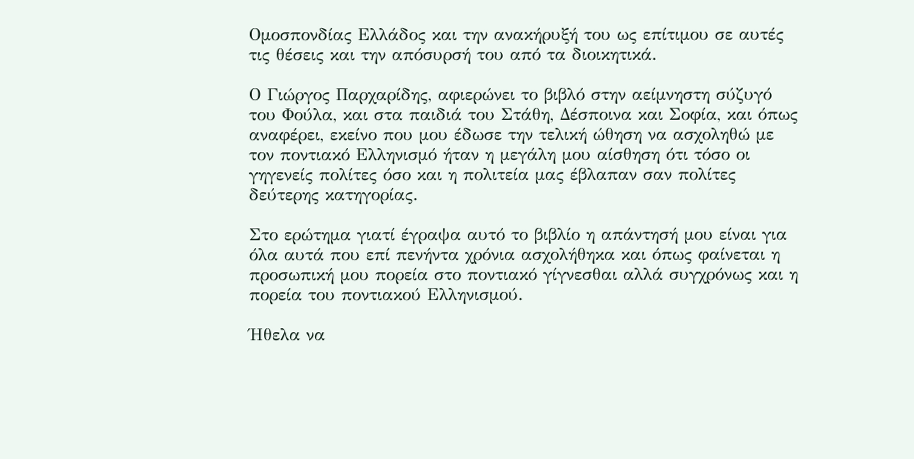Ομοσπονδίας Ελλάδος και την ανακήρυξή του ως επίτιμου σε αυτές τις θέσεις και την απόσυρσή του από τα διοικητικά.

Ο Γιώργος Παρχαρίδης, αφιερώνει το βιβλό στην αείμνηστη σύζυγό του Φούλα, και στα παιδιά του Στάθη, Δέσποινα και Σοφία, και όπως αναφέρει, εκείνο που μου έδωσε την τελική ώθηση να ασχοληθώ με τον ποντιακό Ελληνισμό ήταν η μεγάλη μου αίσθηση ότι τόσο οι γηγενείς πολίτες όσο και η πολιτεία μας έβλαπαν σαν πολίτες δεύτερης κατηγορίας.

Στο ερώτημα γιατί έγραψα αυτό το βιβλίο η απάντησή μου είναι για όλα αυτά που επί πενήντα χρόνια ασχολήθηκα και όπως φαίνεται η προσωπική μου πορεία στο ποντιακό γίγνεσθαι αλλά συγχρόνως και η πορεία του ποντιακού Ελληνισμού.

Ήθελα να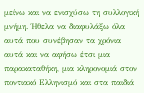μείνω και να ενισχύσω τη συλλογική μνήμη. Ήθελα να διαφυλάξω όλα αυτά που συνέβησαν τα χρόνια αυτά και να αφήσω έτσι μια παρακαταθήκη, μια κληρονομιά στον ποντιακό Ελληνισμό και στα παιδιά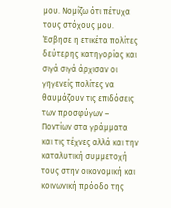μου. Νομίζω ότι πέτυχα τους στόχους μου. Έσβησε η ετικέτα πολίτες δεύτερης κατηγορίας και σιγά σιγά άρχισαν οι γηγενείς πολίτες να θαυμάζουν τις επιδόσεις των προσφύγων – Ποντίων στα γράμματα και τις τέχνες αλλά και την καταλυτική συμμετοχή τους στην οικονομική και κοινωνική πρόοδο της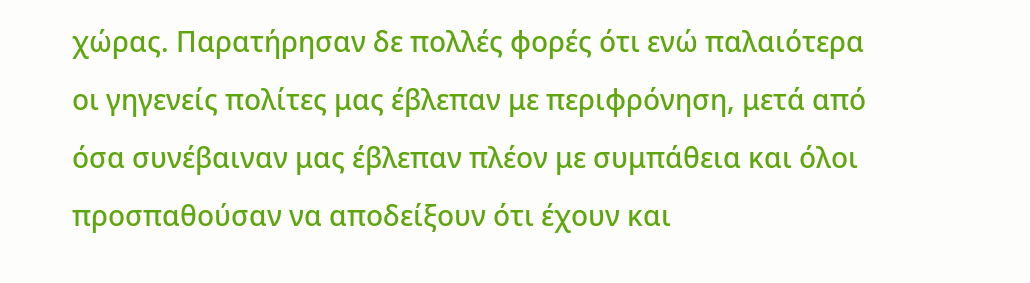χώρας. Παρατήρησαν δε πολλές φορές ότι ενώ παλαιότερα οι γηγενείς πολίτες μας έβλεπαν με περιφρόνηση, μετά από όσα συνέβαιναν μας έβλεπαν πλέον με συμπάθεια και όλοι προσπαθούσαν να αποδείξουν ότι έχουν και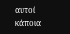αυτοί κάποια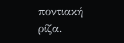ποντιακή ρίζα.